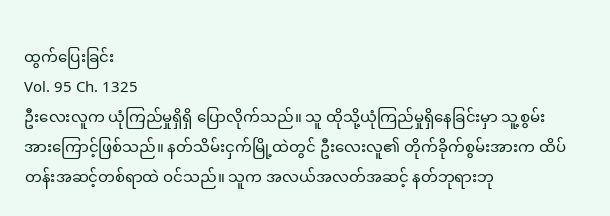ထွက်ပြေးခြင်း
Vol. 95 Ch. 1325
ဦးလေးလူက ယုံကြည်မှုရှိရှိ ပြောလိုက်သည်။ သူ ထိုသို့ယုံကြည်မှုရှိနေခြင်းမှာ သူ့စွမ်းအားကြောင့်ဖြစ်သည်။ နတ်သိမ်းငှက်မြို့ထဲတွင် ဦးလေးလူ၏ တိုက်ခိုက်စွမ်းအားက ထိပ်တန်းအဆင့်တစ်ရာထဲ ဝင်သည်။ သူက အလယ်အလတ်အဆင့် နတ်ဘုရားဘု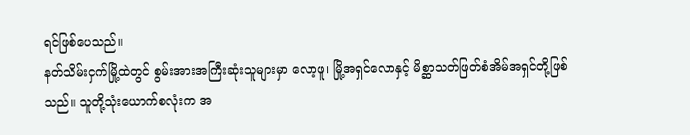ရင်ဖြစ်ပေသည်။
နတ်သိမ်းငှက်မြို့ထဲတွင် စွမ်းအားအကြီးဆုံးသူများမှာ လော့ဖူ၊ မြို့အရှင်လောနှင့် မိစ္ဆာသတ်ဖြတ်စံအိမ်အရှင်တို့ဖြစ်သည်။ သူတို့သုံးယောက်စလုံးက အ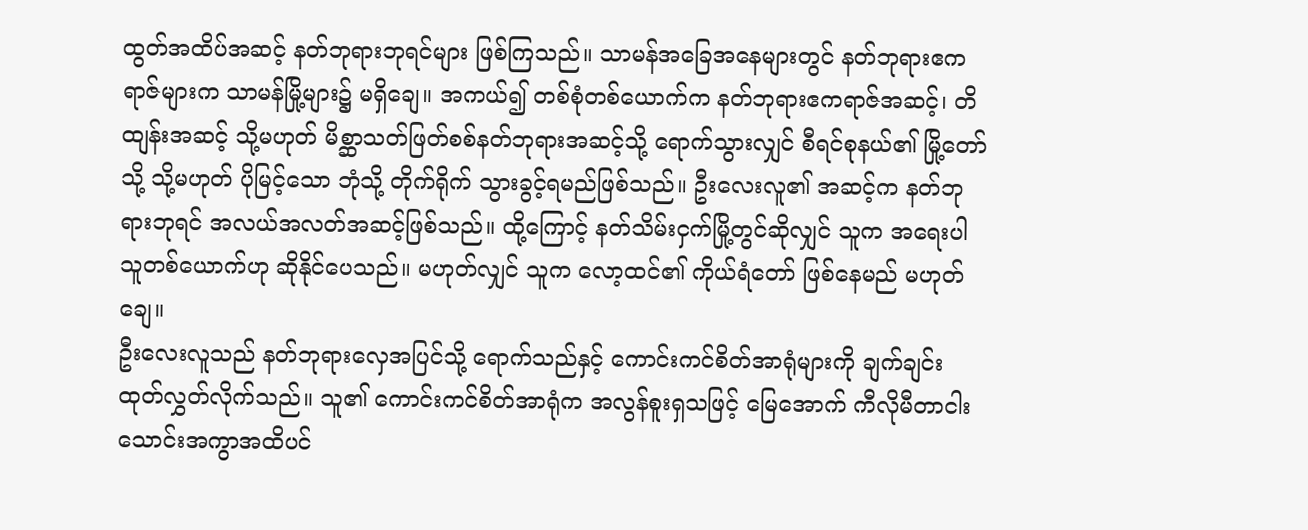ထွတ်အထိပ်အဆင့် နတ်ဘုရားဘုရင်များ ဖြစ်ကြသည်။ သာမန်အခြေအနေများတွင် နတ်ဘုရားဧကရာဇ်များက သာမန်မြို့များ၌ မရှိချေ။ အကယ်၍ တစ်စုံတစ်ယောက်က နတ်ဘုရားဧကရာဇ်အဆင့်၊ တိထျန်းအဆင့် သို့မဟုတ် မိစ္ဆာသတ်ဖြတ်စစ်နတ်ဘုရားအဆင့်သို့ ရောက်သွားလျှင် စီရင်စုနယ်၏ မြို့တော်သို့ သို့မဟုတ် ပိုမြင့်သော ဘုံသို့ တိုက်ရိုက် သွားခွင့်ရမည်ဖြစ်သည်။ ဦးလေးလူ၏ အဆင့်က နတ်ဘုရားဘုရင် အလယ်အလတ်အဆင့်ဖြစ်သည်။ ထို့ကြောင့် နတ်သိမ်းငှက်မြို့တွင်ဆိုလျှင် သူက အရေးပါသူတစ်ယောက်ဟု ဆိုနိုင်ပေသည်။ မဟုတ်လျှင် သူက လော့ထင်၏ ကိုယ်ရံတော် ဖြစ်နေမည် မဟုတ်ချေ။
ဦးလေးလူသည် နတ်ဘုရားလှေအပြင်သို့ ရောက်သည်နှင့် ကောင်းကင်စိတ်အာရုံများကို ချက်ချင်း ထုတ်လွှတ်လိုက်သည်။ သူ၏ ကောင်းကင်စိတ်အာရုံက အလွန်စူးရှသဖြင့် မြေအောက် ကီလိုမီတာငါးသောင်းအကွာအထိပင်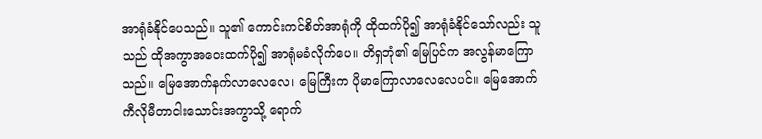အာရုံခံနိုင်ပေသည်။ သူ၏ ကောင်းကင်စိတ်အာရုံကို ထိုထက်ပို၍ အာရုံခံနိုင်သော်လည်း သူသည် ထိုအကွာအဝေးထက်ပို၍ အာရုံမခံလိုက်ပေ။ တိရှဘုံ၏ မြေပြင်က အလွန်မာကြောသည်။ မြေအောက်နက်လာလေလေ၊ မြေကြီးက ပိုမာကြောလာလေလေပင်။ မြေအောက် ကီလိုမီတာငါးသောင်းအကွာသို့ ရောက်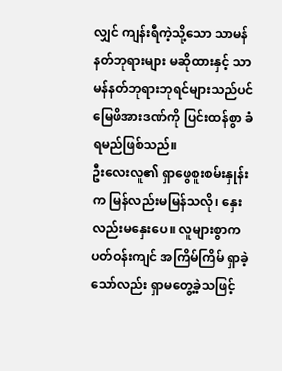လျှင် ကျန်းရီကဲ့သို့သော သာမန်နတ်ဘုရားများ မဆိုထားနှင့် သာမန်နတ်ဘုရားဘုရင်များသည်ပင် မြေဖိအားဒဏ်ကို ပြင်းထန်စွာ ခံရမည်ဖြစ်သည်။
ဦးလေးလူ၏ ရှာဖွေစူးစမ်းနှုန်းက မြန်လည်းမမြန်သလို၊ နှေးလည်းမနှေးပေ။ လူများစွာက ပတ်ဝန်းကျင် အကြိမ်ကြိမ် ရှာခဲ့သော်လည်း ရှာမတွေ့ခဲ့သဖြင့်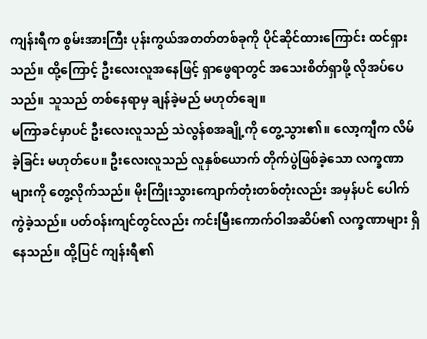ကျန်းရီက စွမ်းအားကြီး ပုန်းကွယ်အတတ်တစ်ခုကို ပိုင်ဆိုင်ထားကြောင်း ထင်ရှားသည်။ ထို့ကြောင့် ဦးလေးလူအနေဖြင့် ရှာဖွေရာတွင် အသေးစိတ်ရှာဖို့ လိုအပ်ပေသည်။ သူသည် တစ်နေရာမှ ချန်ခဲ့မည် မဟုတ်ချေ။
မကြာခင်မှာပင် ဦးလေးလူသည် သဲလွန်စအချို့ကို တွေ့သွား၏။ လော့ကျီက လိမ်ခဲ့ခြင်း မဟုတ်ပေ။ ဦးလေးလူသည် လူနှစ်ယောက် တိုက်ပွဲဖြစ်ခဲ့သော လက္ခဏာများကို တွေ့လိုက်သည်။ မိုးကြိုးသွားကျောက်တုံးတစ်တုံးလည်း အမှန်ပင် ပေါက်ကွဲခဲ့သည်။ ပတ်ဝန်းကျင်တွင်လည်း ကင်းမြီးကောက်ဝါအဆိပ်၏ လက္ခဏာများ ရှိနေသည်။ ထို့ပြင် ကျန်းရီ၏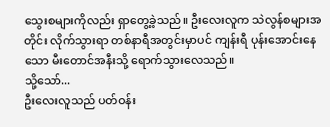သွေးစများကိုလည်း ရှာတွေ့ခဲ့သည်။ ဦးလေးလူက သဲလွန်စများအတိုင်း လိုက်သွားရာ တစ်နာရီအတွင်းမှာပင် ကျန်းရီ ပုန်းအောင်းနေသော မီးတောင်အနီးသို့ ရောက်သွားလေသည်။
သို့သော်...
ဦးလေးလူသည် ပတ်ဝန်း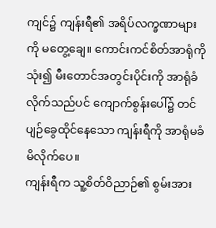ကျင်၌ ကျန်းရီ၏ အရိပ်လက္ခဏာများကို မတွေ့ချေ။ ကောင်းကင်စိတ်အာရုံကို သုံး၍ မီးတောင်အတွင်းပိုင်းကို အာရုံခံလိုက်သည်ပင် ကျောက်စွန်းပေါ်၌ တင်ပျဉ်ခွေထိုင်နေသော ကျန်းရီကို အာရုံမခံမိလိုက်ပေ။
ကျန်းရီက သူ့စိတ်ဝိညာဉ်၏ စွမ်းအား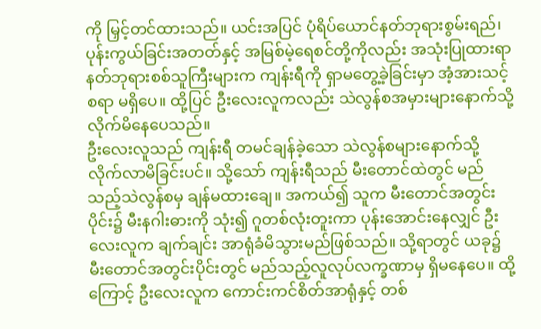ကို မြှင့်တင်ထားသည်။ ယင်းအပြင် ပုံရိပ်ယောင်နတ်ဘုရားစွမ်းရည်၊ ပုန်းကွယ်ခြင်းအတတ်နှင့် အမြစ်မဲ့ရေစင်တို့ကိုလည်း အသုံးပြုထားရာ နတ်ဘုရားစစ်သူကြီးများက ကျန်းရီကို ရှာမတွေ့ခဲ့ခြင်းမှာ အံ့အားသင့်စရာ မရှိပေ။ ထို့ပြင် ဦးလေးလူကလည်း သဲလွန်စအမှားများနောက်သို့ လိုက်မိနေပေသည်။
ဦးလေးလူသည် ကျန်းရီ တမင်ချန်ခဲ့သော သဲလွန်စများနောက်သို့ လိုက်လာမိခြင်းပင်။ သို့သော် ကျန်းရီသည် မီးတောင်ထဲတွင် မည်သည့်သဲလွန်စမှ ချန်မထားချေ။ အကယ်၍ သူက မီးတောင်အတွင်းပိုင်း၌ မီးနဂါးဓားကို သုံး၍ ဂူတစ်လုံးတူးကာ ပုန်းအောင်းနေလျှင် ဦးလေးလူက ချက်ချင်း အာရုံခံမိသွားမည်ဖြစ်သည်။ သို့ရာတွင် ယခု၌ မီးတောင်အတွင်းပိုင်းတွင် မည်သည့်လူလုပ်လက္ခဏာမှ ရှိမနေပေ။ ထို့ကြောင့် ဦးလေးလူက ကောင်းကင်စိတ်အာရုံနှင့် တစ်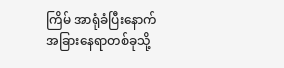ကြိမ် အာရုံခံပြီးနောက် အခြားနေရာတစ်ခုသို့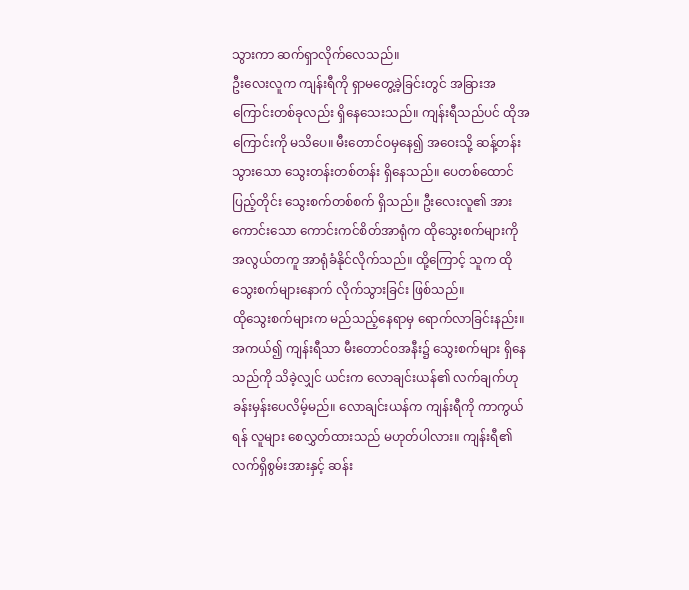သွားကာ ဆက်ရှာလိုက်လေသည်။
ဦးလေးလူက ကျန်းရီကို ရှာမတွေ့ခဲ့ခြင်းတွင် အခြားအကြောင်းတစ်ခုလည်း ရှိနေသေးသည်။ ကျန်းရီသည်ပင် ထိုအကြောင်းကို မသိပေ။ မီးတောင်ဝမှနေ၍ အဝေးသို့ ဆန့်တန်းသွားသော သွေးတန်းတစ်တန်း ရှိနေသည်။ ပေတစ်ထောင်ပြည့်တိုင်း သွေးစက်တစ်စက် ရှိသည်။ ဦးလေးလူ၏ အားကောင်းသော ကောင်းကင်စိတ်အာရုံက ထိုသွေးစက်များကို အလွယ်တကူ အာရုံခံနိုင်လိုက်သည်။ ထို့ကြောင့် သူက ထိုသွေးစက်များနောက် လိုက်သွားခြင်း ဖြစ်သည်။
ထိုသွေးစက်များက မည်သည့်နေရာမှ ရောက်လာခြင်းနည်း။
အကယ်၍ ကျန်းရီသာ မီးတောင်ဝအနီး၌ သွေးစက်များ ရှိနေသည်ကို သိခဲ့လျှင် ယင်းက လောချင်းယန်၏ လက်ချက်ဟု ခန်းမှန်းပေလိမ့်မည်။ လောချင်းယန်က ကျန်းရီကို ကာကွယ်ရန် လူများ စေလွှတ်ထားသည် မဟုတ်ပါလား။ ကျန်းရီ၏ လက်ရှိစွမ်းအားနှင့် ဆန်း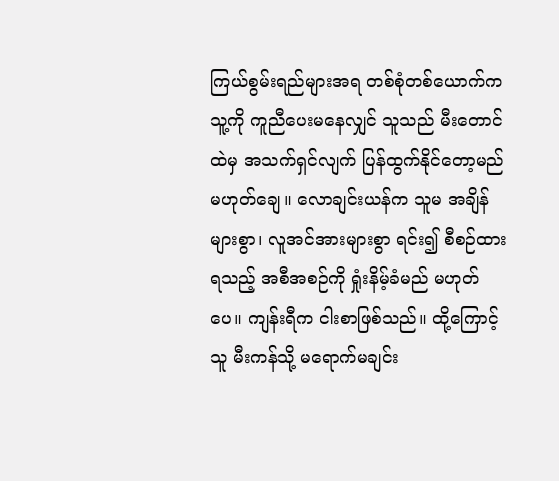ကြယ်စွမ်းရည်များအရ တစ်စုံတစ်ယောက်က သူ့ကို ကူညီပေးမနေလျှင် သူသည် မီးတောင်ထဲမှ အသက်ရှင်လျက် ပြန်ထွက်နိုင်တော့မည် မဟုတ်ချေ။ လောချင်းယန်က သူမ အချိန်များစွာ၊ လူအင်အားများစွာ ရင်း၍ စီစဉ်ထားရသည့် အစီအစဉ်ကို ရှုံးနိမ့်ခံမည် မဟုတ်ပေ။ ကျန်းရီက ငါးစာဖြစ်သည်။ ထို့ကြောင့် သူ မီးကန်သို့ မရောက်မချင်း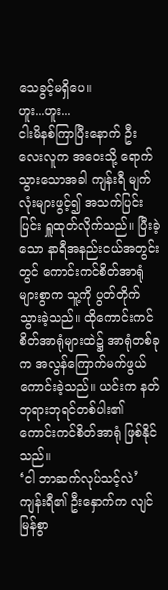သေခွင့်မရှိပေ။
ဟူး...ဟူး...
ငါးမိနစ်ကြာပြီးနောက် ဦးလေးလူက အဝေးသို့ ရောက်သွားသောအခါ ကျန်းရီ မျက်လုံးများဖွင့်၍ အသက်ပြင်းပြင်း ရှူထုတ်လိုက်သည်။ ပြီးခဲ့သော နာရီအနည်းငယ်အတွင်းတွင် ကောင်းကင်စိတ်အာရုံများစွာက သူ့ကို ပွတ်တိုက်သွားခဲ့သည်။ ထိုကောင်းကင်စိတ်အာရုံများထဲ၌ အာရုံတစ်ခုက အလွန်ကြောက်မက်ဖွယ်ကောင်းခဲ့သည်။ ယင်းက နတ်ဘုရားဘုရင်တစ်ပါး၏ ကောင်းကင်စိတ်အာရုံ ဖြစ်နိုင်သည်။
‘ငါ ဘာဆက်လုပ်သင့်လဲ’
ကျန်းရီ၏ ဦးနှောက်က လျင်မြန်စွာ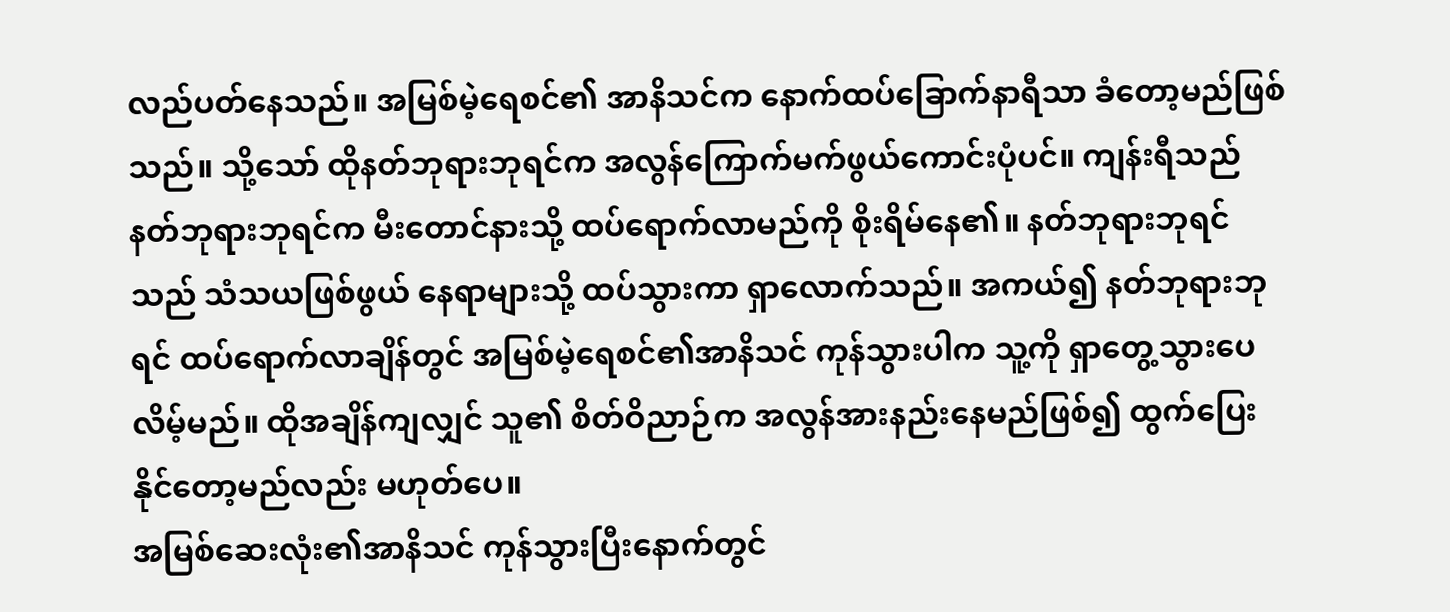လည်ပတ်နေသည်။ အမြစ်မဲ့ရေစင်၏ အာနိသင်က နောက်ထပ်ခြောက်နာရီသာ ခံတော့မည်ဖြစ်သည်။ သို့သော် ထိုနတ်ဘုရားဘုရင်က အလွန်ကြောက်မက်ဖွယ်ကောင်းပုံပင်။ ကျန်းရီသည် နတ်ဘုရားဘုရင်က မီးတောင်နားသို့ ထပ်ရောက်လာမည်ကို စိုးရိမ်နေ၏။ နတ်ဘုရားဘုရင်သည် သံသယဖြစ်ဖွယ် နေရာများသို့ ထပ်သွားကာ ရှာလောက်သည်။ အကယ်၍ နတ်ဘုရားဘုရင် ထပ်ရောက်လာချိန်တွင် အမြစ်မဲ့ရေစင်၏အာနိသင် ကုန်သွားပါက သူ့ကို ရှာတွေ့သွားပေလိမ့်မည်။ ထိုအချိန်ကျလျှင် သူ၏ စိတ်ဝိညာဉ်က အလွန်အားနည်းနေမည်ဖြစ်၍ ထွက်ပြေးနိုင်တော့မည်လည်း မဟုတ်ပေ။
အမြစ်ဆေးလုံး၏အာနိသင် ကုန်သွားပြီးနောက်တွင်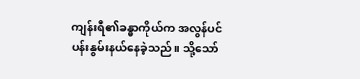ကျန်းရီ၏ခန္ဓာကိုယ်က အလွန်ပင်ပန်းနွမ်းနယ်နေခဲ့သည်။ သို့သော်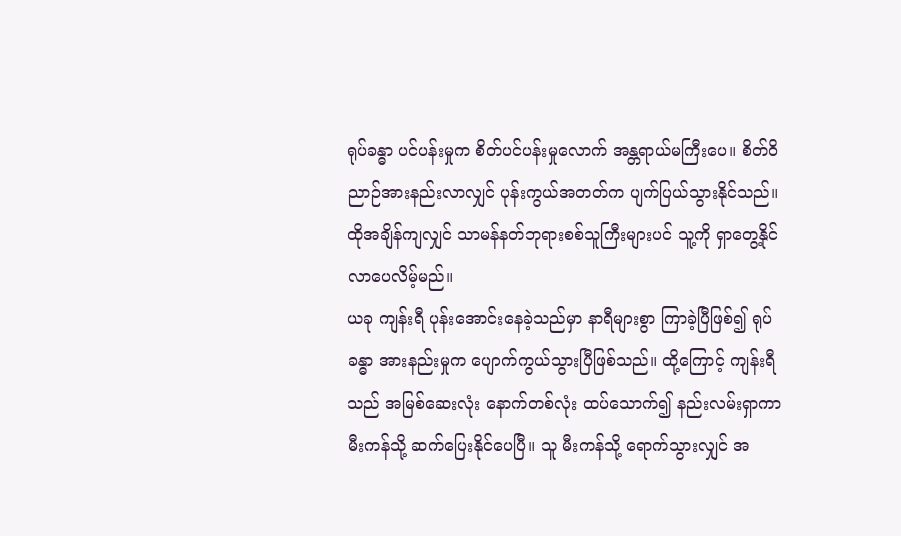ရုပ်ခန္ဓာ ပင်ပန်းမှုက စိတ်ပင်ပန်းမှုလောက် အန္တရာယ်မကြီးပေ။ စိတ်ဝိညာဉ်အားနည်းလာလျှင် ပုန်းကွယ်အတတ်က ပျက်ပြယ်သွားနိုင်သည်။ ထိုအချိန်ကျလျှင် သာမန်နတ်ဘုရားစစ်သူကြီးများပင် သူ့ကို ရှာတွေ့နိုင်လာပေလိမ့်မည်။
ယခု ကျန်းရီ ပုန်းအောင်းနေခဲ့သည်မှာ နာရီများစွာ ကြာခဲ့ပြီဖြစ်၍ ရုပ်ခန္ဓာ အားနည်းမှုက ပျောက်ကွယ်သွားပြီဖြစ်သည်။ ထို့ကြောင့် ကျန်းရီသည် အမြစ်ဆေးလုံး နောက်တစ်လုံး ထပ်သောက်၍ နည်းလမ်းရှာကာ မီးကန်သို့ ဆက်ပြေးနိုင်ပေပြီ။ သူ မီးကန်သို့ ရောက်သွားလျှင် အ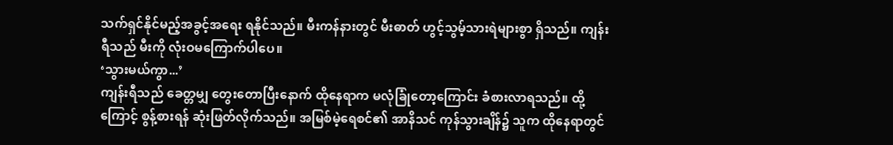သက်ရှင်နိုင်မည့်အခွင့်အရေး ရနိုင်သည်။ မီးကန်နားတွင် မီးဓာတ် ဟွင့်သွမ့်သားရဲများစွာ ရှိသည်။ ကျန်းရီသည် မီးကို လုံးဝမကြောက်ပါပေ။
‘သွားမယ်ကွာ...’
ကျန်းရီသည် ခေတ္တမျှ တွေးတောပြီးနောက် ထိုနေရာက မလုံခြုံတော့ကြောင်း ခံစားလာရသည်။ ထို့ကြောင့် စွန့်စားရန် ဆုံးဖြတ်လိုက်သည်။ အမြစ်မဲ့ရေစင်၏ အာနိသင် ကုန်သွားချိန်၌ သူက ထိုနေရာတွင်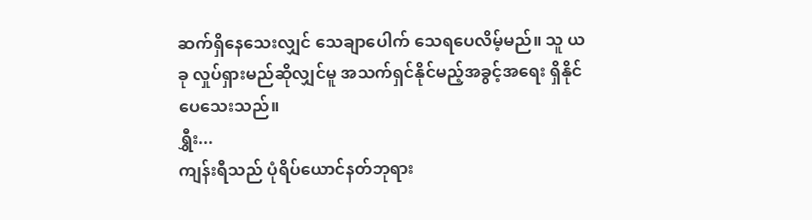ဆက်ရှိနေသေးလျှင် သေချာပေါက် သေရပေလိမ့်မည်။ သူ ယခု လှုပ်ရှားမည်ဆိုလျှင်မူ အသက်ရှင်နိုင်မည့်အခွင့်အရေး ရှိနိုင်ပေသေးသည်။
ရွှီး...
ကျန်းရီသည် ပုံရိပ်ယောင်နတ်ဘုရား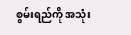စွမ်းရည်ကို အသုံး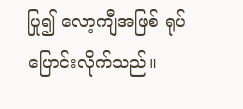ပြု၍ လော့ကျီအဖြစ် ရုပ်ပြောင်းလိုက်သည်။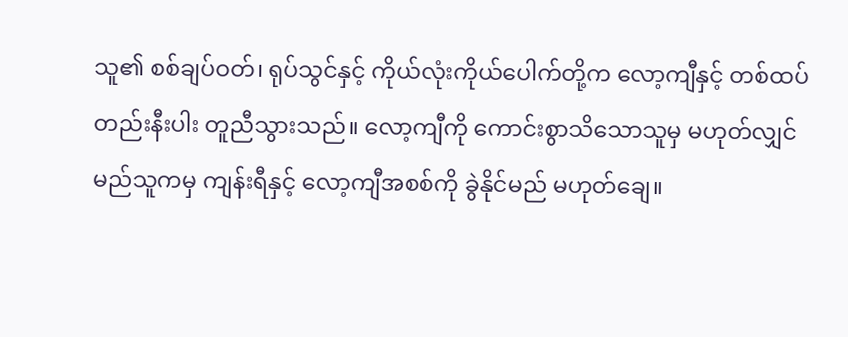သူ၏ စစ်ချပ်ဝတ်၊ ရုပ်သွင်နှင့် ကိုယ်လုံးကိုယ်ပေါက်တို့က လော့ကျီနှင့် တစ်ထပ်တည်းနီးပါး တူညီသွားသည်။ လော့ကျီကို ကောင်းစွာသိသောသူမှ မဟုတ်လျှင် မည်သူကမှ ကျန်းရီနှင့် လော့ကျီအစစ်ကို ခွဲနိုင်မည် မဟုတ်ချေ။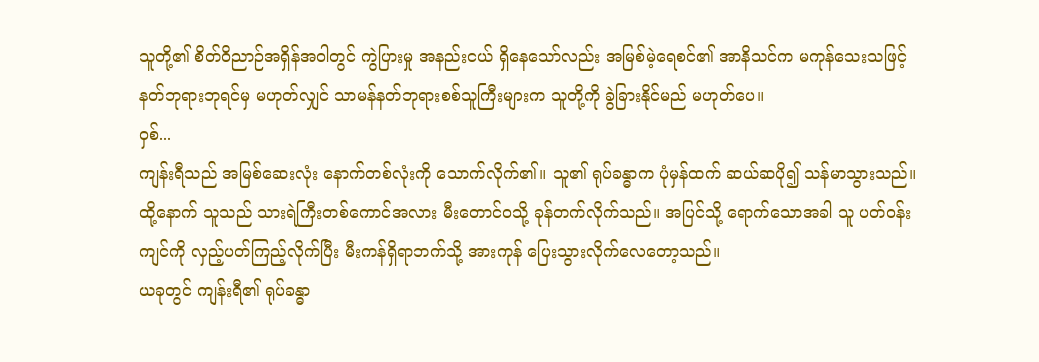သူတို့၏ စိတ်ဝိညာဉ်အရှိန်အဝါတွင် ကွဲပြားမှု အနည်းငယ် ရှိနေသော်လည်း အမြစ်မဲ့ရေစင်၏ အာနိသင်က မကုန်သေးသဖြင့် နတ်ဘုရားဘုရင်မှ မဟုတ်လျှင် သာမန်နတ်ဘုရားစစ်သူကြီးများက သူတို့ကို ခွဲခြားနိုင်မည် မဟုတ်ပေ။
ဝှစ်...
ကျန်းရီသည် အမြစ်ဆေးလုံး နောက်တစ်လုံးကို သောက်လိုက်၏။ သူ၏ ရုပ်ခန္ဓာက ပုံမှန်ထက် ဆယ်ဆပို၍ သန်မာသွားသည်။ ထို့နောက် သူသည် သားရဲကြီးတစ်ကောင်အလား မီးတောင်ဝသို့ ခုန်တက်လိုက်သည်။ အပြင်သို့ ရောက်သောအခါ သူ ပတ်ဝန်းကျင်ကို လှည့်ပတ်ကြည့်လိုက်ပြီး မီးကန်ရှိရာဘက်သို့ အားကုန် ပြေးသွားလိုက်လေတော့သည်။
ယခုတွင် ကျန်းရီ၏ ရုပ်ခန္ဓာ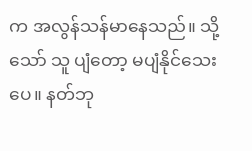က အလွန်သန်မာနေသည်။ သို့သော် သူ ပျံတော့ မပျံနိုင်သေးပေ။ နတ်ဘု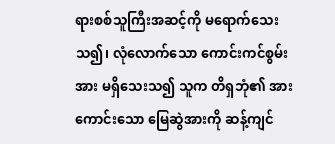ရားစစ်သူကြီးအဆင့်ကို မရောက်သေးသ၍၊ လုံလောက်သော ကောင်းကင်စွမ်းအား မရှိသေးသ၍ သူက တိရှဘုံ၏ အားကောင်းသော မြေဆွဲအားကို ဆန့်ကျင်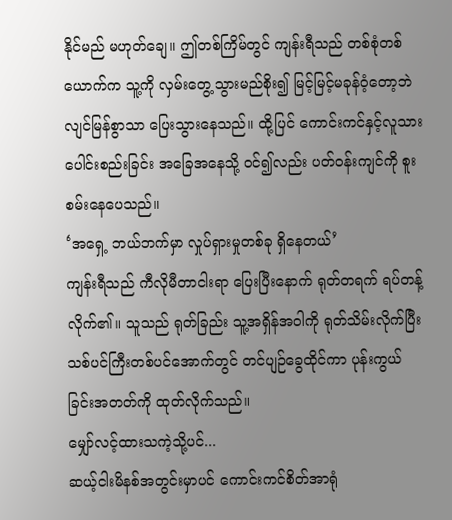နိုင်မည် မဟုတ်ချေ။ ဤတစ်ကြိမ်တွင် ကျန်းရီသည် တစ်စုံတစ်ယောက်က သူ့ကို လှမ်းတွေ့သွားမည်စိုး၍ မြင့်မြင့်မခုန်ဝံ့တော့ဘဲ လျင်မြန်စွာသာ ပြေးသွားနေသည်။ ထို့ပြင် ကောင်းကင်နှင့်လူသား ပေါင်းစည်းခြင်း အခြေအနေသို့ ဝင်၍လည်း ပတ်ဝန်းကျင်ကို စူးစမ်းနေပေသည်။
‘အရှေ့ ဘယ်ဘက်မှာ လှုပ်ရှားမှုတစ်ခု ရှိနေတယ်’
ကျန်းရီသည် ကီလိုမီတာငါးရာ ပြေးပြီးနောက် ရုတ်တရက် ရပ်တန့်လိုက်၏။ သူသည် ရုတ်ခြည်း သူ့အရှိန်အဝါကို ရုတ်သိမ်းလိုက်ပြီး သစ်ပင်ကြီးတစ်ပင်အောက်တွင် တင်ပျဉ်ခွေထိုင်ကာ ပုန်းကွယ်ခြင်းအတတ်ကို ထုတ်လိုက်သည်။
မျှော်လင့်ထားသကဲ့သို့ပင်...
ဆယ့်ငါးမိနစ်အတွင်းမှာပင် ကောင်းကင်စိတ်အာရုံ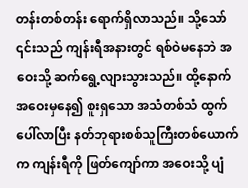တန်းတစ်တန်း ရောက်ရှိလာသည်။ သို့သော် ၎င်းသည် ကျန်းရီအနားတွင် ရစ်ဝဲမနေဘဲ အဝေးသို့ ဆက်ရွေ့လျားသွားသည်။ ထို့နောက် အဝေးမှနေ၍ စူးရှသော အသံတစ်သံ ထွက်ပေါ်လာပြီး နတ်ဘုရားစစ်သူကြီးတစ်ယောက်က ကျန်းရီကို ဖြတ်ကျော်ကာ အဝေးသို့ ပျံ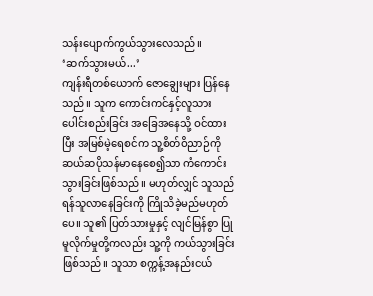သန်းပျောက်ကွယ်သွားလေသည်။
‘ဆက်သွားမယ်...’
ကျန်းရီတစ်ယောက် ဇောချွေးများ ပြန်နေသည်။ သူက ကောင်းကင်နှင့်လူသား ပေါင်းစည်းခြင်း အခြေအနေသို့ ဝင်ထားပြီး အမြစ်မဲ့ရေစင်က သူ့စိတ်ဝိညာဉ်ကို ဆယ်ဆပိုသန်မာနေစေ၍သာ ကံကောင်းသွားခြင်းဖြစ်သည်။ မဟုတ်လျှင် သူသည် ရန်သူလာနေခြင်းကို ကြိုသိခဲ့မည်မဟုတ်ပေ။ သူ၏ ပြတ်သားမှုနှင့် လျင်မြန်စွာ ပြုမူလိုက်မှုတို့ကလည်း သူ့ကို ကယ်သွားခြင်းဖြစ်သည်။ သူသာ စက္ကန့်အနည်းငယ်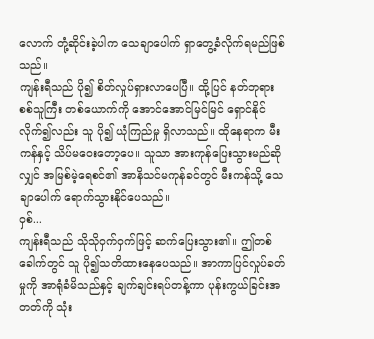လောက် တုံ့ဆိုင်းခဲ့ပါက သေချာပေါက် ရှာတွေ့ခံလိုက်ရမည်ဖြစ်သည်။
ကျန်းရီသည် ပို၍ စိတ်လှုပ်ရှားလာပေပြီ။ ထို့ပြင် နတ်ဘုရားစစ်သူကြီး တစ်ယောက်ကို အောင်အောင်မြင်မြင် ရှောင်နိုင်လိုက်၍လည်း သူ ပို၍ ယုံကြည်မှု ရှိလာသည်။ ထိုနေရာက မီးကန်နှင့် သိပ်မဝေးတော့ပေ။ သူသာ အားကုန်ပြေးသွားမည်ဆိုလျှင် အမြစ်မဲ့ရေစင်၏ အာနိသင်မကုန်ခင်တွင် မီးကန်သို့ သေချာပေါက် ရောက်သွားနိုင်ပေသည်။
ဝှစ်...
ကျန်းရီသည် သိုသိုဝှက်ဝှက်ဖြင့် ဆက်ပြေးသွား၏။ ဤတစ်ခေါက်တွင် သူ ပို၍သတိထားနေပေသည်။ အာကာပြင်လှုပ်ခတ်မှုကို အာရုံခံမိသည်နှင့် ချက်ချင်းရပ်တန့်ကာ ပုန်းကွယ်ခြင်းအတတ်ကို သုံး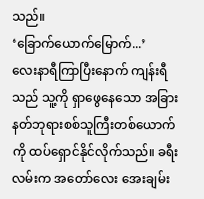သည်။
‘ခြောက်ယောက်မြောက်...’
လေးနာရီကြာပြီးနောက် ကျန်းရီသည် သူ့ကို ရှာဖွေနေသော အခြားနတ်ဘုရားစစ်သူကြီးတစ်ယောက်ကို ထပ်ရှောင်နိုင်လိုက်သည်။ ခရီးလမ်းက အတော်လေး အေးချမ်း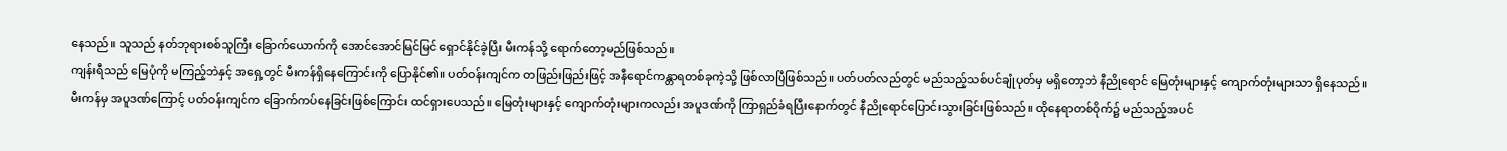နေသည်။ သူသည် နတ်ဘုရားစစ်သူကြီး ခြောက်ယောက်ကို အောင်အောင်မြင်မြင် ရှောင်နိုင်ခဲ့ပြီး မီးကန်သို့ ရောက်တော့မည်ဖြစ်သည်။
ကျန်းရီသည် မြေပုံကို မကြည့်ဘဲနှင့် အရှေ့တွင် မီးကန်ရှိနေကြောင်းကို ပြောနိုင်၏။ ပတ်ဝန်းကျင်က တဖြည်းဖြည်းဖြင့် အနီရောင်ကန္တာရတစ်ခုကဲ့သို့ ဖြစ်လာပြီဖြစ်သည်။ ပတ်ပတ်လည်တွင် မည်သည့်သစ်ပင်ချုံပုတ်မှ မရှိတော့ဘဲ နီညိုရောင် မြေတုံးများနှင့် ကျောက်တုံးများသာ ရှိနေသည်။
မီးကန်မှ အပူဒဏ်ကြောင့် ပတ်ဝန်းကျင်က ခြောက်ကပ်နေခြင်းဖြစ်ကြောင်း ထင်ရှားပေသည်။ မြေတုံးများနှင့် ကျောက်တုံးများကလည်း အပူဒဏ်ကို ကြာရှည်ခံရပြီးနောက်တွင် နီညိုရောင်ပြောင်းသွားခြင်းဖြစ်သည်။ ထိုနေရာတစ်ဝိုက်၌ မည်သည့်အပင်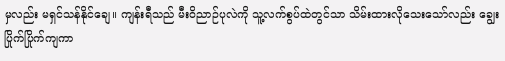မှလည်း မရှင်သန်နိုင်ချေ။ ကျန်းရီသည် မီးဝိညာဉ်ပုလဲကို သူ့လက်စွပ်ထဲတွင်သာ သိမ်းထားလိုသေးသော်လည်း ချွေးပြိုက်ပြိုက်ကျကာ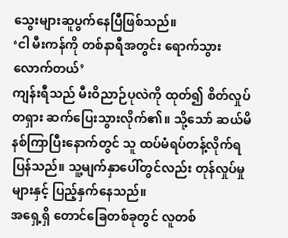သွေးများဆူပွက်နေပြီဖြစ်သည်။
‘ငါ မီးကန်ကို တစ်နာရီအတွင်း ရောက်သွားလောက်တယ်’
ကျန်းရီသည် မီးဝိညာဉ်ပုလဲကို ထုတ်၍ စိတ်လှုပ်တရှား ဆက်ပြေးသွားလိုက်၏။ သို့သော် ဆယ်မိနစ်ကြာပြီးနောက်တွင် သူ ထပ်မံရပ်တန့်လိုက်ရပြန်သည်။ သူ့မျက်နှာပေါ်တွင်လည်း တုန်လှုပ်မှုများနှင့် ပြည့်နှက်နေသည်။
အရှေ့ရှိ တောင်ခြေတစ်ခုတွင် လူတစ်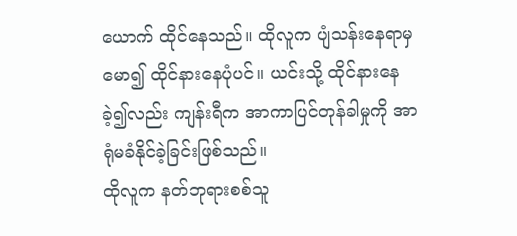ယောက် ထိုင်နေသည်။ ထိုလူက ပျံသန်းနေရာမှ မော၍ ထိုင်နားနေပုံပင်။ ယင်းသို့ ထိုင်နားနေခဲ့၍လည်း ကျန်းရီက အာကာပြင်တုန်ခါမှုကို အာရုံမခံနိုင်ခဲ့ခြင်းဖြစ်သည်။
ထိုလူက နတ်ဘုရားစစ်သူ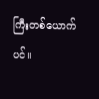ကြီးတစ်ယောက်ပင်။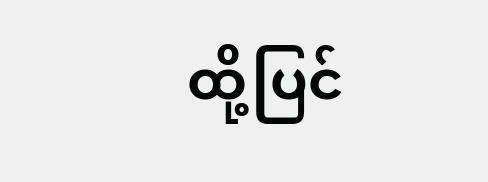ထို့ပြင်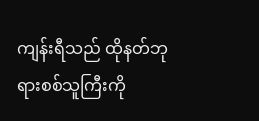ကျန်းရီသည် ထိုနတ်ဘုရားစစ်သူကြီးကို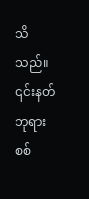သိသည်။ ၎င်းနတ်ဘုရားစစ်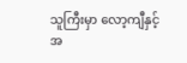သူကြီးမှာ လော့ကျီနှင့်အ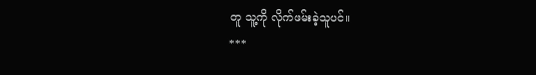တူ သူ့ကို လိုက်ဖမ်းခဲ့သူပင်။
***